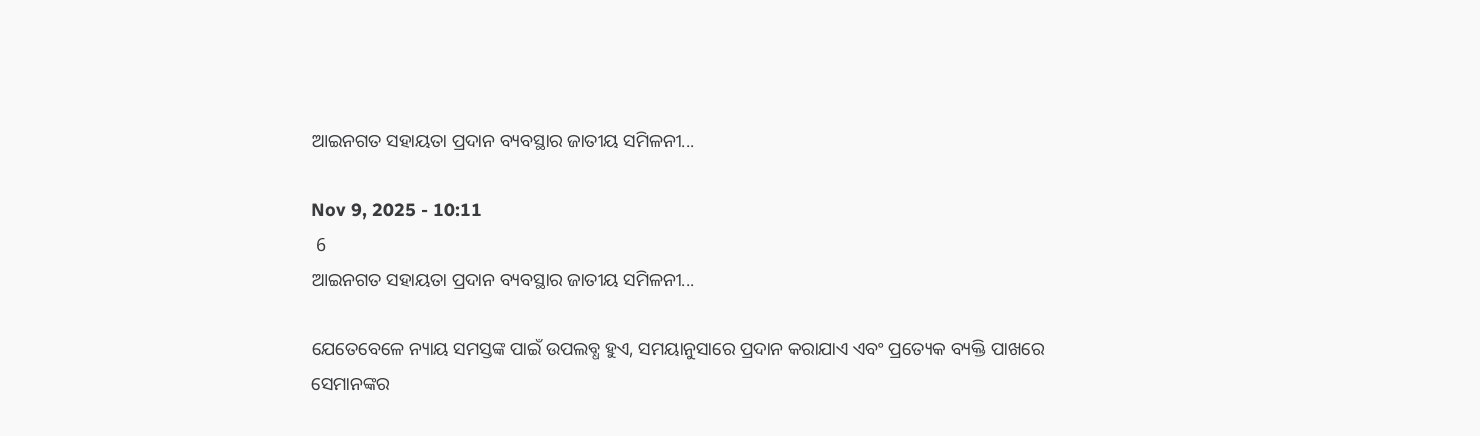ଆଇନଗତ ସହାୟତା ପ୍ରଦାନ ବ୍ୟବସ୍ଥାର ଜାତୀୟ ସମିଳନୀ...

Nov 9, 2025 - 10:11
 6
ଆଇନଗତ ସହାୟତା ପ୍ରଦାନ ବ୍ୟବସ୍ଥାର ଜାତୀୟ ସମିଳନୀ...

ଯେତେବେଳେ ନ୍ୟାୟ ସମସ୍ତଙ୍କ ପାଇଁ ଉପଲବ୍ଧ ହୁଏ, ସମୟାନୁସାରେ ପ୍ରଦାନ କରାଯାଏ ଏବଂ ପ୍ରତ୍ୟେକ ବ୍ୟକ୍ତି ପାଖରେ ସେମାନଙ୍କର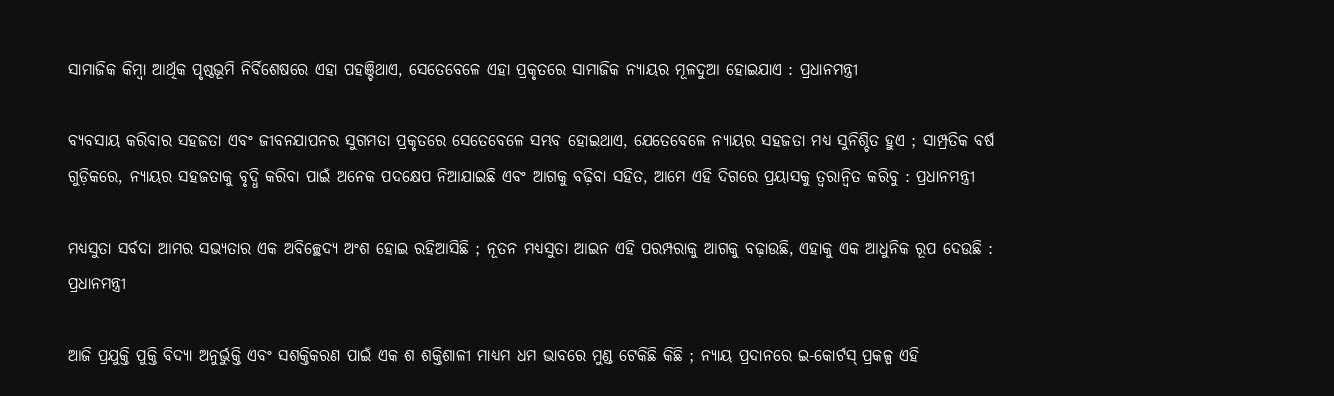ସାମାଜିକ କିମ୍ବା ଆର୍ଥିକ ପୃଷ୍ଠଭୂମି ନିର୍ବିଶେଷରେ ଏହା ପହଞ୍ଚିଥାଏ, ସେତେବେଳେ ଏହା ପ୍ରକୃତରେ ସାମାଜିକ ନ୍ୟାୟର ମୂଳଦୁଆ ହୋଇଯାଏ : ପ୍ରଧାନମନ୍ତ୍ରୀ

ବ୍ୟବସାୟ କରିବାର ସହଜତା ଏବଂ ଜୀବନଯାପନର ସୁଗମତା ପ୍ରକୃତରେ ସେତେବେଳେ ସମ୍ଭବ ହୋଇଥାଏ, ଯେତେବେଳେ ନ୍ୟାୟର ସହଜତା ମଧ୍ଯ ସୁନିଶ୍ଚିତ ହୁଏ ; ସାମ୍ପ୍ରତିକ ବର୍ଷ ଗୁଡ଼ିକରେ, ନ୍ୟାୟର ସହଜତାକୁ ବୃଦ୍ଧି କରିବା ପାଇଁ ଅନେକ ପଦକ୍ଷେପ ନିଆଯାଇଛି ଏବଂ ଆଗକୁ ବଢ଼ିବା ସହିତ, ଆମେ ଏହି ଦିଗରେ ପ୍ରୟାସକୁ ତ୍ବରାନ୍ବିତ କରିବୁ : ପ୍ରଧାନମନ୍ତ୍ରୀ

ମଧ୍ଯସୁତା ସର୍ବଦା ଆମର ସଭ୍ୟତାର ଏକ ଅବିଚ୍ଛେଦ୍ୟ ଅଂଶ ହୋଇ ରହିଆସିଛି ; ନୂତନ ମଧ୍ୟସୁତା ଆଇନ ଏହି ପରମ୍ପରାକୁ ଆଗକୁ ବଢ଼ାଉଛି, ଏହାକୁ ଏକ ଆଧୁନିକ ରୂପ ଦେଉଛି : ପ୍ରଧାନମନ୍ତ୍ରୀ

ଆଜି ପ୍ରଯୁକ୍ତି ପୁକ୍ତି ବିଦ୍ୟା ଅନୁର୍ଭୁକ୍ତି ଏବଂ ସଶକ୍ତିକରଣ ପାଇଁ ଏକ ଶ ଶକ୍ତିଶାଳୀ ମାଧ୍ଯମ ଧମ ଭାବରେ ମୁଣ୍ଡ ଟେକିଛି କିଛି ; ନ୍ୟାୟ ପ୍ରଦାନରେ ଇ-କୋର୍ଟସ୍ ପ୍ରକଳ୍ପ ଏହି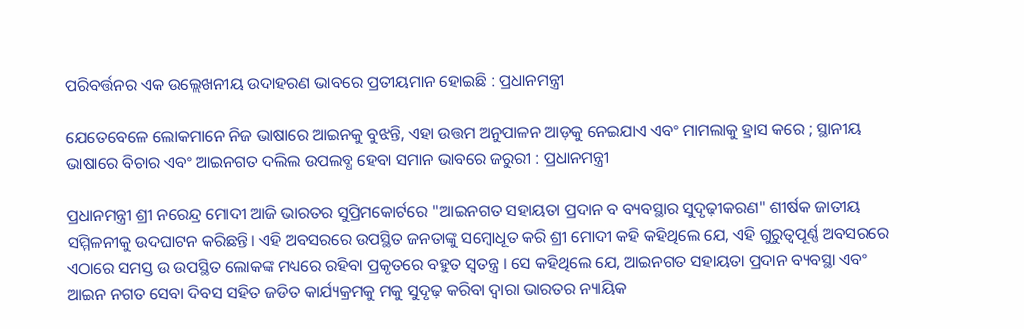ପରିବର୍ତ୍ତନର ଏକ ଉଲ୍ଲେଖନୀୟ ଉଦାହରଣ ଭାବରେ ପ୍ରତୀୟମାନ ହୋଇଛି : ପ୍ରଧାନମନ୍ତ୍ରୀ

ଯେତେବେଳେ ଲୋକମାନେ ନିଜ ଭାଷାରେ ଆଇନକୁ ବୁଝନ୍ତି, ଏହା ଉତ୍ତମ ଅନୁପାଳନ ଆଡ଼କୁ ନେଇଯାଏ ଏବଂ ମାମଲାକୁ ହ୍ରାସ କରେ ; ସ୍ଥାନୀୟ ଭାଷାରେ ବିଚାର ଏବଂ ଆଇନଗତ ଦଲିଲ ଉପଲବ୍ଧ ହେବା ସମାନ ଭାବରେ ଜରୁରୀ : ପ୍ରଧାନମନ୍ତ୍ରୀ

ପ୍ରଧାନମନ୍ତ୍ରୀ ଶ୍ରୀ ନରେନ୍ଦ୍ର ମୋଦୀ ଆଜି ଭାରତର ସୁପ୍ରିମକୋର୍ଟରେ "ଆଇନଗତ ସହାୟତା ପ୍ରଦାନ ବ ବ୍ୟବସ୍ଥାର ସୁଦୃଢ଼ୀକରଣ" ଶୀର୍ଷକ ଜାତୀୟ ସମ୍ମିଳନୀକୁ ଉଦଘାଟନ କରିଛନ୍ତି। ଏହି ଅବସରରେ ଉପସ୍ଥିତ ଜନତାଙ୍କୁ ସମ୍ବୋଧୂତ କରି ଶ୍ରୀ ମୋଦୀ କହି କହିଥିଲେ ଯେ, ଏହି ଗୁରୁତ୍ଵପୂର୍ଣ୍ଣ ଅବସରରେ ଏଠାରେ ସମସ୍ତ ଉ ଉପସ୍ଥିତ ଲୋକଙ୍କ ମଧ୍ୟରେ ରହିବା ପ୍ରକୃତରେ ବହୁତ ସ୍ବତନ୍ତ୍ର । ସେ କହିଥିଲେ ଯେ, ଆଇନଗତ ସହାୟତା ପ୍ରଦାନ ବ୍ୟବସ୍ଥା ଏବଂ ଆଇନ ନଗତ ସେବା ଦିବସ ସହିତ ଜଡିତ କାର୍ଯ୍ୟକ୍ରମକୁ ମକୁ ସୁଦୃଢ଼ କରିବା ଦ୍ବାରା ଭାରତର ନ୍ୟାୟିକ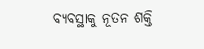ବ୍ୟବସ୍ଥାକୁ ନୂତନ ଶକ୍ତି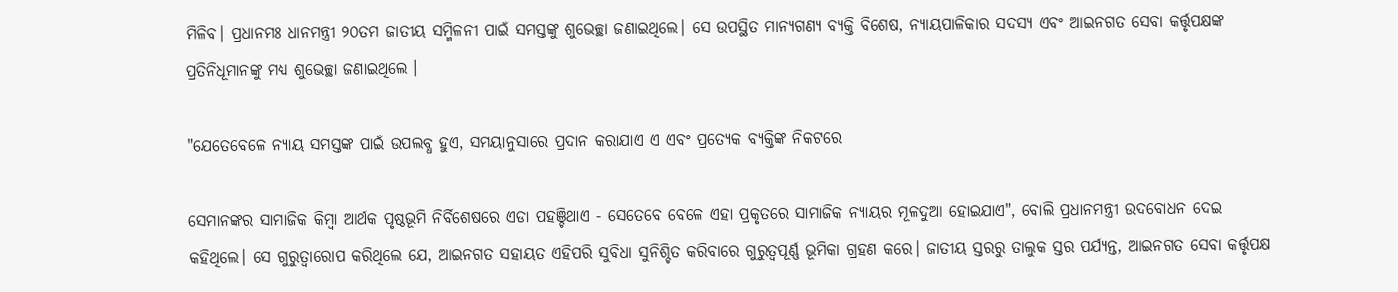ମିଳିବ। ପ୍ରଧାନମଃ ଧାନମନ୍ତ୍ରୀ ୨୦ତମ ଜାତୀୟ ସମ୍ମିଳନୀ ପାଇଁ ସମସ୍ତଙ୍କୁ ଶୁଭେଚ୍ଛା ଜଣାଇଥିଲେ। ସେ ଉପସ୍ଥିତ ମାନ୍ୟଗଣ୍ୟ ବ୍ୟକ୍ତି ବିଶେଷ, ନ୍ୟାୟପାଳିକାର ସଦସ୍ୟ ଏବଂ ଆଇନଗତ ସେବା କର୍ତ୍ତୃପକ୍ଷଙ୍କ ପ୍ରତିନିଧୂମାନଙ୍କୁ ମଧ୍ୟ ଶୁଭେଚ୍ଛା ଜଣାଇଥିଲେ ।

"ଯେତେବେଳେ ନ୍ୟାୟ ସମସ୍ତଙ୍କ ପାଇଁ ଉପଲବ୍ଧ ହୁଏ, ସମୟାନୁସାରେ ପ୍ରଦାନ କରାଯାଏ ଏ ଏବଂ ପ୍ରତ୍ୟେକ ବ୍ୟକ୍ତିଙ୍କ ନିକଟରେ

ସେମାନଙ୍କର ସାମାଜିକ କିମ୍ବା ଆର୍ଥକ ପୃଷ୍ଠଭୂମି ନିର୍ବିଶେଷରେ ଏଡା ପହଞ୍ଚିଥାଏ - ସେତେବେ ବେଳେ ଏହା ପ୍ରକୃତରେ ସାମାଜିକ ନ୍ୟାୟର ମୂଳଦୁଆ ହୋଇଯାଏ", ବୋଲି ପ୍ରଧାନମନ୍ତ୍ରୀ ଉଦ‌ବୋଧନ ଦେଇ କହିଥିଲେ। ସେ ଗୁରୁତ୍ବାରୋପ କରିଥିଲେ ଯେ, ଆଇନଗତ ସହାୟତ ଏହିପରି ସୁବିଧା ସୁନିଶ୍ଚିତ କରିବାରେ ଗୁରୁତ୍ବପୂର୍ଣ୍ଣ ଭୂମିକା ଗ୍ରହଣ କରେ। ଜାତୀୟ ସ୍ତରରୁ ତାଲୁକ ସ୍ତର ପର୍ଯ୍ୟନ୍ତ, ଆଇନଗତ ସେବା କର୍ତ୍ତୃପକ୍ଷ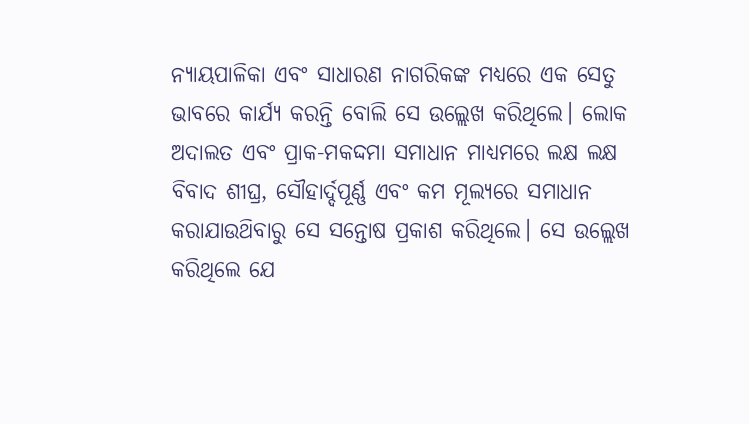ନ୍ୟାୟପାଳିକା ଏବଂ ସାଧାରଣ ନାଗରିକଙ୍କ ମଧ୍ୟରେ ଏକ ସେତୁ ଭାବରେ କାର୍ଯ୍ୟ କରନ୍ତି ବୋଲି ସେ ଉଲ୍ଲେଖ କରିଥିଲେ। ଲୋକ ଅଦାଲତ ଏବଂ ପ୍ରାକ-ମକଦ୍ଦମା ସମାଧାନ ମାଧ୍ଯମରେ ଲକ୍ଷ ଲକ୍ଷ ବିବାଦ ଶୀଘ୍ର, ସୌହାର୍ଦ୍ଦପୂର୍ଣ୍ଣ ଏବଂ କମ ମୂଲ୍ୟରେ ସମାଧାନ କରାଯାଉଥ‌ିବାରୁ ସେ ସନ୍ତୋଷ ପ୍ରକାଶ କରିଥିଲେ। ସେ ଉଲ୍ଲେଖ କରିଥିଲେ ଯେ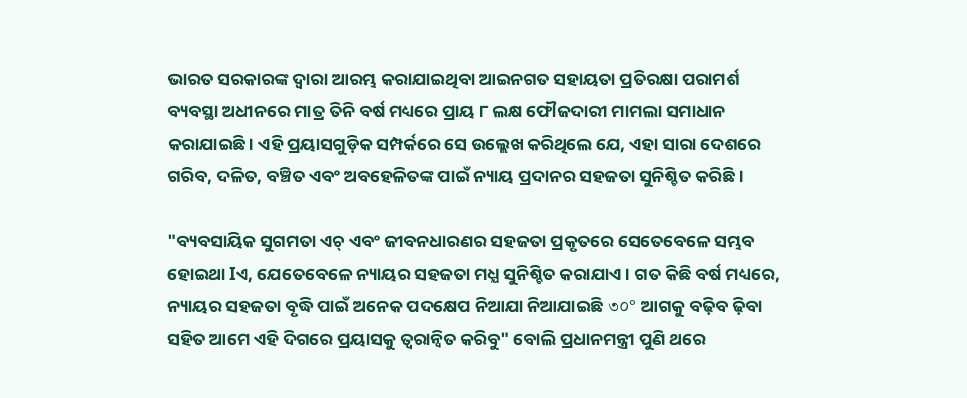ଭାରତ ସରକାରଙ୍କ ଦ୍ବାରା ଆରମ୍ଭ କରାଯାଇଥିବା ଆଇନଗତ ସହାୟତା ପ୍ରତିରକ୍ଷା ପରାମର୍ଶ ବ୍ୟବସ୍ଥା ଅଧୀନରେ ମାତ୍ର ତିନି ବର୍ଷ ମଧ୍ୟରେ ପ୍ରାୟ ୮ ଲକ୍ଷ ଫୌଜଦାରୀ ମାମଲା ସମାଧାନ କରାଯାଇଛି। ଏହି ପ୍ରୟାସଗୁଡ଼ିକ ସମ୍ପର୍କରେ ସେ ଉଲ୍ଲେଖ କରିଥିଲେ ଯେ, ଏହା ସାରା ଦେଶରେ ଗରିବ, ଦଳିତ, ବଞ୍ଚିତ ଏବଂ ଅବହେଳିତଙ୍କ ପାଇଁ ନ୍ୟାୟ ପ୍ରଦାନର ସହଜତା ସୁନିଶ୍ଚିତ କରିଛି।

"ବ୍ୟବସାୟିକ ସୁଗମତା ଏଚ୍ ଏବଂ ଜୀବନଧାରଣର ସହଜତା ପ୍ରକୃତରେ ସେତେବେଳେ ସମ୍ଭବ ହୋଇଥା Iଏ, ଯେତେବେଳେ ନ୍ୟାୟର ସହଜତା ମଧ୍ଯ ସୁନିଶ୍ଚିତ କରାଯାଏ। ଗତ କିଛି ବର୍ଷ ମଧ୍ୟରେ, ନ୍ୟାୟର ସହଜତା ବୃଦ୍ଧି ପାଇଁ ଅନେକ ପଦକ୍ଷେପ ନିଆଯା ନିଆଯାଇଛି ৩০° ଆଗକୁ ବଢ଼ିବ ଢ଼ିବା ସ‌ହିତ ଆମେ ଏହି ଦିଗରେ ପ୍ରୟାସକୁ ତ୍ବରାନ୍ବିତ କରିବୁ" ବୋଲି ପ୍ରଧାନମନ୍ତ୍ରୀ ପୁଣି ଥରେ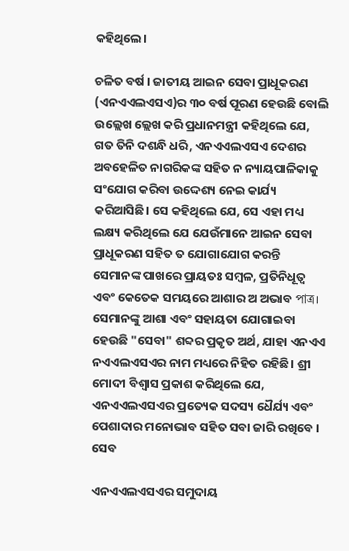କହିଥିଲେ।

ଚଳିତ ବର୍ଷ । ଜାତୀୟ ଆଇନ ସେବା ପ୍ରାଧୂକରଣ (ଏନଏଏଲଏସଏ)ର ୩୦ ବର୍ଷ ପୂରଣ ହେଉଛି ବୋଲି ଉଲ୍ଲେଖ ଲ୍ଲେଖ କରି ପ୍ରଧାନମନ୍ତ୍ରୀ କହିଥିଲେ ଯେ, ଗତ ତିନି ଦଶନ୍ଧି ଧରି, ଏନଏଏଲଏସଏ ଦେଶର ଅବହେଳିତ ନାଗରିକଙ୍କ ସହିତ ନ ନ୍ୟାୟପାଳିକାକୁ ସଂଯୋଗ କରିବା ଉଦ୍ଦେଶ୍ୟ ନେଇ କାର୍ଯ୍ୟ କରିଆସିଛି। ସେ କହିଥିଲେ ଯେ, ସେ ଏହା ମଧ୍ୟ ଲକ୍ଷ୍ୟ କରିଥିଲେ ଯେ ଯେଉଁମାନେ ଆଇନ ସେବା ପ୍ରାଧୂକରଣ ସହିତ ତ ଯୋଗାଯୋଗ କରନ୍ତି ସେମାନଙ୍କ ପାଖରେ ପ୍ରାୟତଃ ସମ୍ବଳ, ପ୍ରତିନିଧୂତ୍ଵ ଏବଂ କେତେକ ସମୟରେ ଆଶାର ଅ ଅଭାବ পাত্র। ସେମାନଙ୍କୁ ଆଶା ଏବଂ ସହାୟତା ଯୋଗାଇବା ହେଉଛି "ସେବା" ଶବ୍ଦର ପ୍ରକୃତ ଅର୍ଥ, ଯାହା ଏନଏଏ ନଏଏଲଏସଏର ନାମ ମଧ୍ୟରେ ନିହିତ ରହିଛି। ଶ୍ରୀ ମୋଦୀ ବିଶ୍ବାସ ପ୍ରକାଶ କରିଥିଲେ ଯେ, ଏନଏଏଲଏସଏର ପ୍ରତ୍ୟେକ ସଦସ୍ୟ ଧୈର୍ଯ୍ୟ ଏବଂ ପେଶାଦାର ମନୋଭାବ ସହିତ ସବା ଜାରି ରଖିବେ । ସେବ

ଏନଏଏଲଏସଏର ସମୁଦାୟ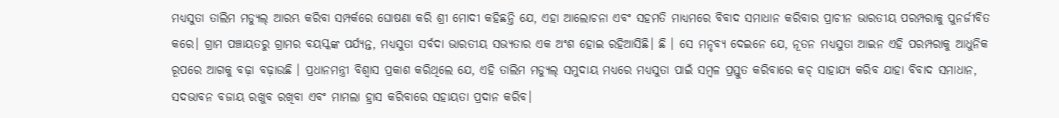ମଧ୍ଯସୁତା ତାଲିମ ମଡ୍ୟୁଲ୍ ଆରମ୍ଭ କରିବା ସମ୍ପର୍କରେ ଘୋଷଣା କରି ଶ୍ରୀ ମୋଦୀ କହିଛନ୍ତି ଯେ, ଏହା ଆଲୋଚନା ଏବଂ ସହ‌ମତି ମାଧ୍ୟମରେ ବିବାଦ ସମାଧାନ କରିବାର ପ୍ରାଚୀନ ଭାରତୀୟ ପରମ୍ପରାକୁ ପୁନର୍ଜୀବିତ କରେ। ଗ୍ରାମ ପଞ୍ଚାୟତରୁ ଗ୍ରାମର ବୟସ୍କଙ୍କ ପର୍ଯ୍ୟନ୍ତ, ମଧ୍ୟସୁତା ସର୍ବଦା ଭାରତୀୟ ସଭ୍ୟତାର ଏକ ଅଂଶ ହୋଇ ରହିଆସିଛି। ଛି । ସେ ମନୃବ୍ୟ ଦେଇନେ ଯେ, ନୂତନ ମଧ୍ୟସୁତା ଆଇନ ଏହି ପରମ୍ପରାକୁ ଆଧୁନିକ ରୂପରେ ଆଗକୁ ବଢ଼ା ବଢ଼ାଉଛି । ପ୍ରଧାନମନ୍ତ୍ରୀ ବିଶ୍ବାସ ପ୍ରକାଶ କରିଥିଲେ ଯେ, ଏହି ତାଲିମ ମଡ୍ୟୁଲ୍ ସମୁଦାୟ ମଧ୍ଯରେ ମଧ୍ୟସୁତା ପାଇଁ ସମ୍ବଳ ପ୍ରସ୍ତୁତ କରିବାରେ କଚ୍ ସାହାଯ୍ୟ କରିବ ଯାହା ବିବାଦ ସମାଧାନ, ସଦଭାବନ ବଜାୟ ରଖୁବ ରଖିବା ଏବଂ ମାମଲା ହ୍ରାସ କରିବାରେ ସହାୟତା ପ୍ରଦାନ କରିବ।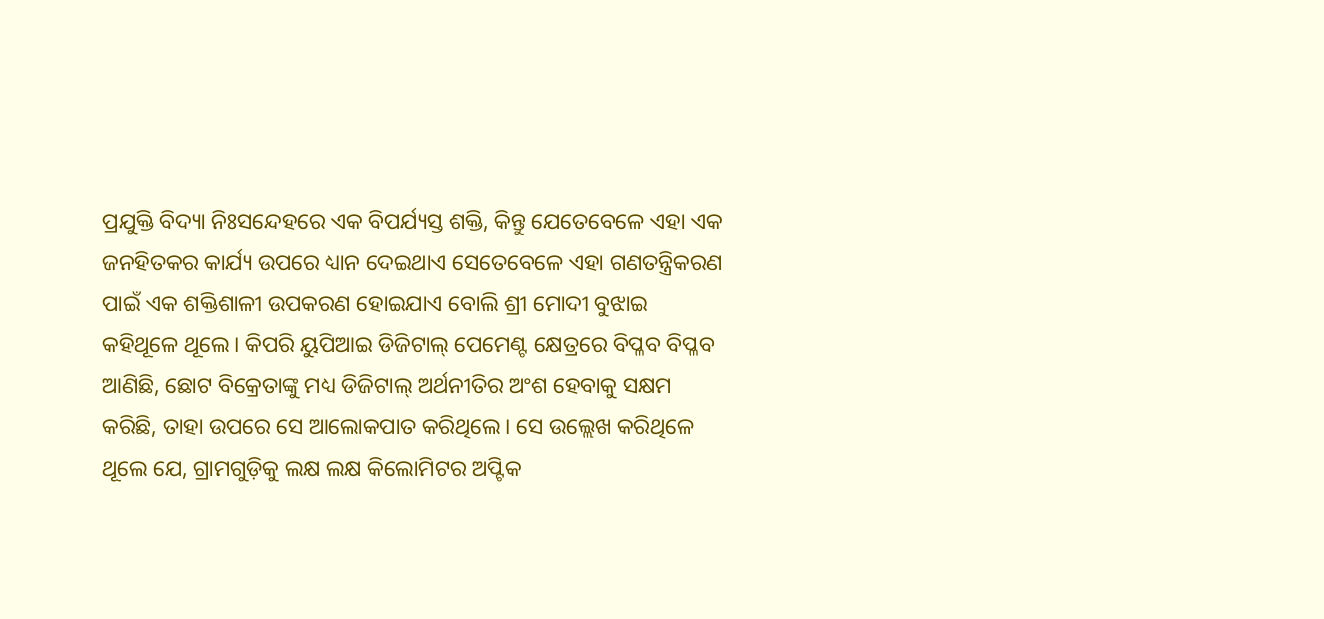ପ୍ରଯୁକ୍ତି ବିଦ୍ୟା ନିଃସନ୍ଦେହରେ ଏକ ବିପର୍ଯ୍ୟସ୍ତ ଶକ୍ତି, କିନ୍ତୁ ଯେତେବେଳେ ଏହା ଏକ ଜନହିତକର କାର୍ଯ୍ୟ ଉପରେ ଧ୍ୟାନ ଦେଇଥାଏ ସେତେବେଳେ ଏହା ଗଣତନ୍ତ୍ରିକରଣ ପାଇଁ ଏକ ଶକ୍ତିଶାଳୀ ଉପକରଣ ହୋଇଯାଏ ବୋଲି ଶ୍ରୀ ମୋଦୀ ବୁଝାଇ କହିଥୂଳେ ଥୂଲେ। କିପରି ୟୁପିଆଇ ଡିଜିଟାଲ୍ ପେମେଣ୍ଟ କ୍ଷେତ୍ରରେ ବିପ୍ଳବ ବିପ୍ଳବ ଆଣିଛି, ଛୋଟ ବିକ୍ରେତାଙ୍କୁ ମଧ୍ୟ ଡିଜିଟାଲ୍ ଅର୍ଥନୀତିର ଅଂଶ ହେବାକୁ ସକ୍ଷମ କରିଛି, ତାହା ଉପରେ ସେ ଆଲୋକପାତ କରିଥିଲେ। ସେ ଉଲ୍ଲେଖ କରିଥିଳେ ଥୂଲେ ଯେ, ଗ୍ରାମଗୁଡ଼ିକୁ ଲକ୍ଷ ଲକ୍ଷ କିଲୋମିଟର ଅପ୍ଟିକ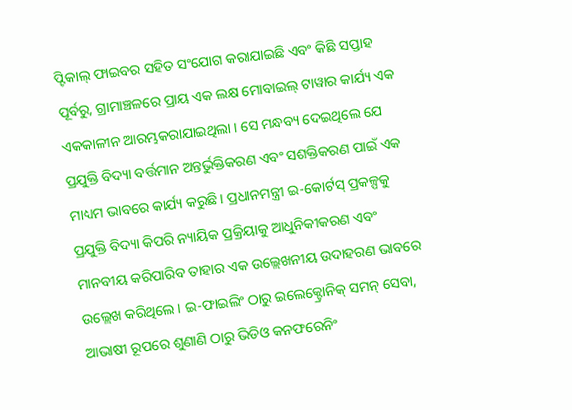ପ୍ଟିକାଲ୍ ଫାଇବର ସହିତ ସଂଯୋଗ କରାଯାଇଛି ଏବଂ କିଛି ସପ୍ତାହ ପୂର୍ବରୁ, ଗ୍ରାମାଞ୍ଚଳରେ ପ୍ରାୟ ଏକ ଲକ୍ଷ ମୋବାଇଲ୍ ଟାୱାର କାର୍ଯ୍ୟ ଏକ ଏକକାଳୀନ ଆରମ୍ଭକରାଯାଇଥିଲା । ସେ ମନ୍ଧବ୍ୟ ଦେଇଥିଲେ ଯେ ପ୍ରଯୁକ୍ତି ବିଦ୍ୟା ବର୍ତ୍ତମାନ ଅନ୍ତର୍ଭୁକ୍ତିକରଣ ଏବଂ ସଶକ୍ତିକରଣ ପାଇଁ ଏକ ମାଧ୍ୟମ ଭାବରେ କାର୍ଯ୍ୟ କରୁଛି। ପ୍ରଧାନମନ୍ତ୍ରୀ ଇ-କୋର୍ଟସ୍ ପ୍ରକଳ୍ପକୁ ପ୍ରଯୁକ୍ତି ବିଦ୍ୟା କିପରି ନ୍ୟାୟିକ ପ୍ରକ୍ରିୟାକୁ ଆଧୁନିକୀକରଣ ଏବଂ ମାନବୀୟ କରିପାରିବ ତାହାର ଏକ ଉଲ୍ଲେଖନୀୟ ଉଦାହରଣ ଭାବରେ ଉଲ୍ଲେଖ କରିଥିଲେ। ଇ-ଫାଇଲିଂ ଠାରୁ ଇଲେକ୍ଟ୍ରୋନିକ୍ ସମନ୍ ସେବା, ଆଭାଷୀ ରୂପରେ ଶୁଣାଣି ଠାରୁ ଭିଡିଓ କନଫରେନିଂ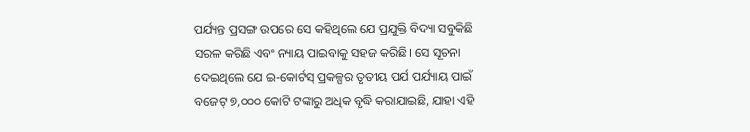ପର୍ଯ୍ୟନ୍ତ ପ୍ରସଙ୍ଗ ଉପରେ ସେ କହିଥିଲେ ଯେ ପ୍ରଯୁକ୍ତି ବିଦ୍ୟା ସବୁକିଛି ସରଳ କରିଛି ଏବଂ ନ୍ୟାୟ ପାଇବାକୁ ସହଜ କରିଛି। ସେ ସୂଚନା ଦେଇଥିଲେ ଯେ ଇ-କୋର୍ଟସ୍ ପ୍ରକଳ୍ପର ତୃତୀୟ ପର୍ଯ ପର୍ଯ୍ୟାୟ ପାଇଁ ବଜେଟ୍ ୭,୦୦୦ କୋଟି ଟଙ୍କାରୁ ଅଧିକ ବୃଦ୍ଧି କରାଯାଇଛି, ଯାହା ଏହି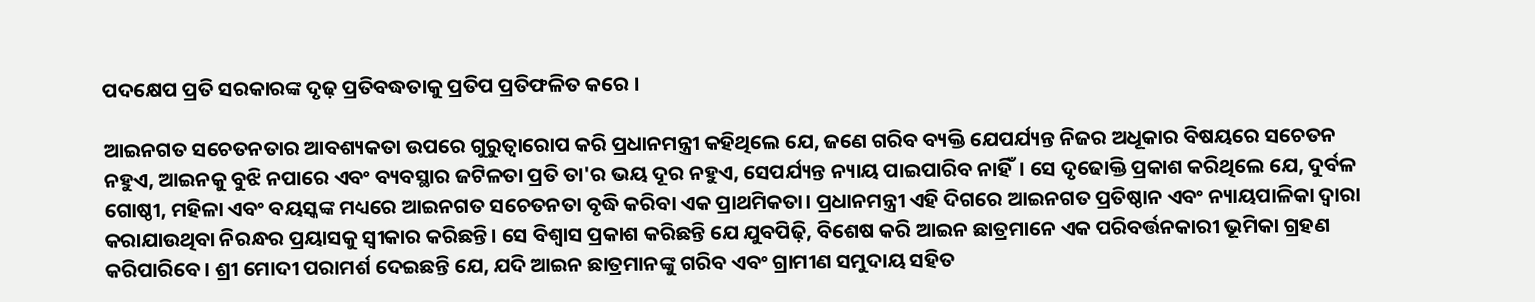ପଦକ୍ଷେପ ପ୍ରତି ସରକାରଙ୍କ ଦୃଢ଼ ପ୍ରତିବଦ୍ଧତାକୁ ପ୍ରତିପ ପ୍ରତିଫଳିତ କରେ ।

ଆଇନଗତ ସଚେତନତାର ଆବଶ୍ୟକ‌ତା ଉପରେ ଗୁରୁତ୍ବାରୋପ କରି ପ୍ରଧାନମନ୍ତ୍ରୀ କହିଥିଲେ ଯେ, ଜଣେ ଗରିବ ବ୍ୟକ୍ତି ଯେପର୍ଯ୍ୟନ୍ତ ନିଜର ଅଧୂକାର ବିଷୟରେ ସଚେତନ ନହୁଏ, ଆଇନକୁ ବୁଝି ନପାରେ ଏବଂ ବ୍ୟବସ୍ଥାର ଜଟିଳତା ପ୍ରତି ତା'ର ଭୟ ଦୂର ନହୁଏ, ସେପର୍ଯ୍ୟନ୍ତ ନ୍ୟାୟ ପାଇପାରିବ ନାହିଁ। ସେ ଦୃଢୋକ୍ତି ପ୍ରକାଶ କରିଥିଲେ ଯେ, ଦୁର୍ବଳ ଗୋଷ୍ଠୀ, ମହିଳା ଏବଂ ବୟସ୍କଙ୍କ ମଧ୍ୟରେ ଆଇନଗତ ସଚେତନତା ବୃଦ୍ଧି କରିବା ଏକ ପ୍ରାଥମିକତା। ପ୍ରଧାନମନ୍ତ୍ରୀ ଏହି ଦିଗରେ ଆଇନଗତ ପ୍ରତିଷ୍ଠାନ ଏବଂ ନ୍ୟାୟପାଳିକା ଦ୍ବାରା କରାଯାଉଥିବା ନିରନ୍ଧର ପ୍ରୟାସକୁ ସ୍ବୀକାର କରିଛନ୍ତି। ସେ ବିଶ୍ବାସ ପ୍ରକାଶ କରିଛନ୍ତି ଯେ ଯୁବପିଢ଼ି, ବିଶେଷ କରି ଆଇନ ଛାତ୍ରମାନେ ଏକ ପରିବର୍ତ୍ତନକାରୀ ଭୂମିକା ଗ୍ରହଣ କରିପାରିବେ। ଶ୍ରୀ ମୋଦୀ ପରାମର୍ଶ ଦେଇଛନ୍ତି ଯେ, ଯଦି ଆଇନ ଛାତ୍ରମାନଙ୍କୁ ଗରିବ ଏବଂ ଗ୍ରାମୀଣ ସମୁଦାୟ ସହିତ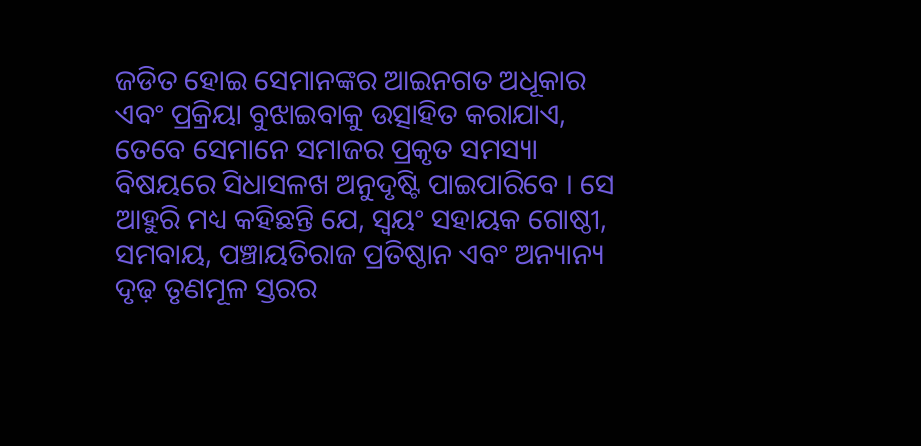ଜଡିତ ହୋଇ ସେମାନଙ୍କର ଆଇନଗତ ଅଧୂକାର ଏବଂ ପ୍ରକ୍ରିୟା ବୁଝାଇବାକୁ ଉତ୍ସାହିତ କରାଯାଏ, ତେବେ ସେମାନେ ସମାଜର ପ୍ରକୃତ ସମସ୍ୟା ବିଷୟରେ ସିଧାସଳଖ ଅନୁଦୃଷ୍ଟି ପାଇପାରିବେ । ସେ ଆହୁରି ମଧ୍ୟ କ‌ହିଛନ୍ତି ଯେ, ସ୍ବୟଂ ସହାୟକ ଗୋଷ୍ଠୀ, ସମବାୟ, ପଞ୍ଚାୟତିରାଜ ପ୍ରତିଷ୍ଠାନ ଏବଂ ଅନ୍ୟାନ୍ୟ ଦୃଢ଼ ତୃଣମୂଳ ସ୍ତରର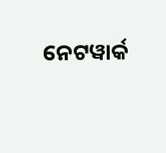ନେଟୱାର୍କ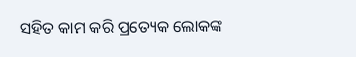ସହିତ କାମ କରି ପ୍ରତ୍ୟେକ ଲୋକଙ୍କ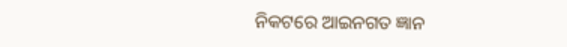ନିକଟରେ ଆଇନଗତ ଜ୍ଞାନ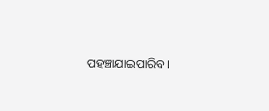ପ‌ହ‌ଞ୍ଚାଯାଇପାରିବ।